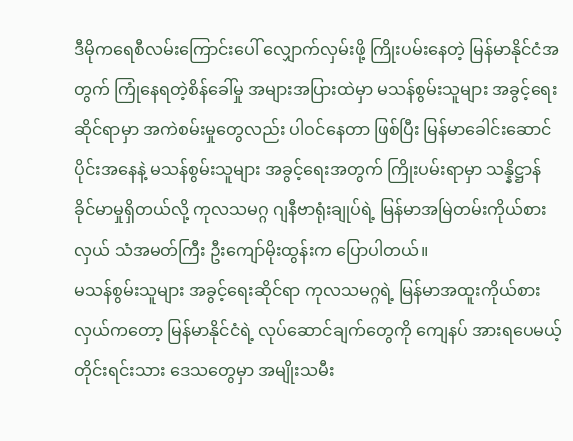ဒီမိုကရေစီလမ်းကြောင်းပေါ် လျှောက်လှမ်းဖို့ ကြိုးပမ်းနေတဲ့ မြန်မာနိုင်ငံအတွက် ကြုံနေရတဲ့စိန်ခေါ်မှု အများအပြားထဲမှာ မသန်စွမ်းသူများ အခွင့်ရေးဆိုင်ရာမှာ အကဲစမ်းမှုတွေလည်း ပါဝင်နေတာ ဖြစ်ပြီး မြန်မာခေါင်းဆောင်ပိုင်းအနေနဲ့ မသန်စွမ်းသူများ အခွင့်ရေးအတွက် ကြိုးပမ်းရာမှာ သန္နိဋ္ဌာန် ခိုင်မာမှုရှိတယ်လို့ ကုလသမဂ္ဂ ဂျနီဗာရုံးချုပ်ရဲ့ မြန်မာအမြဲတမ်းကိုယ်စားလှယ် သံအမတ်ကြီး ဦးကျော်မိုးထွန်းက ပြောပါတယ်။
မသန်စွမ်းသူများ အခွင့်ရေးဆိုင်ရာ ကုလသမဂ္ဂရဲ့ မြန်မာအထူးကိုယ်စားလှယ်ကတော့ မြန်မာနိုင်ငံရဲ့ လုပ်ဆောင်ချက်တွေကို ကျေနပ် အားရပေမယ့် တိုင်းရင်းသား ဒေသတွေမှာ အမျိုးသမီး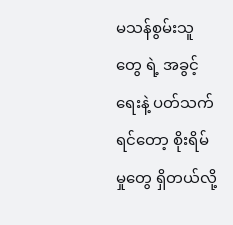မသန်စွမ်းသူတွေ ရဲ့ အခွင့်ရေးနဲ့ ပတ်သက်ရင်တော့ စိုးရိမ်မှုတွေ ရှိတယ်လို့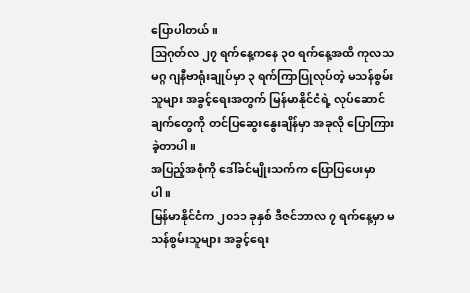ပြောပါတယ်။
သြဂုတ်လ ၂၇ ရက်နေ့ကနေ ၃၀ ရက်နေ့အထိ ကုလသမဂ္ဂ ဂျနီဗာရုံးချုပ်မှာ ၃ ရက်ကြာပြုလုပ်တဲ့ မသန်စွမ်းသူများ အခွင့်ရေးအတွက် မြန်မာနိုင်ငံရဲ့ လုပ်ဆောင်ချက်တွေကို တင်ပြဆွေးနွေးချိန်မှာ အခုလို ပြောကြားခဲ့တာပါ။
အပြည့်အစုံကို ဒေါ်ခင်မျိုးသက်က ပြောပြပေးမှာပါ။
မြန်မာနိုင်ငံက ၂၀၁၁ ခုနှစ် ဒီဇင်ဘာလ ၇ ရက်နေ့မှာ မသန်စွမ်းသူများ အခွင့်ရေး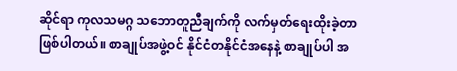ဆိုင်ရာ ကုလသမဂ္ဂ သဘောတူညီချက်ကို လက်မှတ်ရေးထိုးခဲ့တာ ဖြစ်ပါတယ်။ စာချုပ်အဖွဲ့ဝင် နိုင်ငံတနိုင်ငံအနေနဲ့ စာချုပ်ပါ အ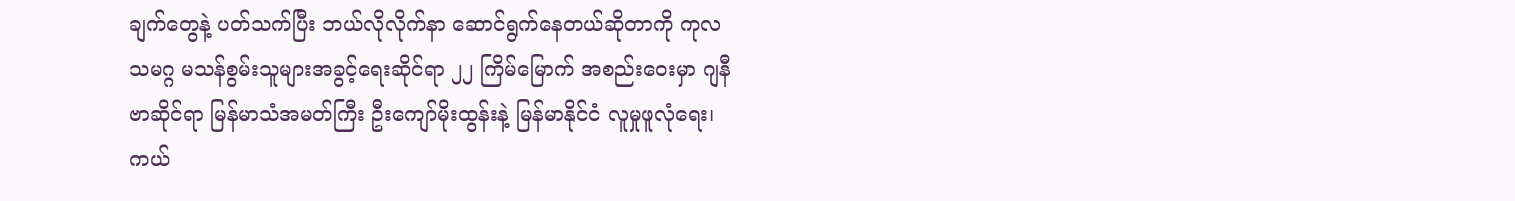ချက်တွေနဲ့ ပတ်သက်ပြီး ဘယ်လိုလိုက်နာ ဆောင်ရွက်နေတယ်ဆိုတာကို ကုလသမဂ္ဂ မသန်စွမ်းသူများအခွင့်ရေးဆိုင်ရာ ၂၂ ကြိမ်မြောက် အစည်းဝေးမှာ ဂျနီဗာဆိုင်ရာ မြန်မာသံအမတ်ကြီး ဦးကျော်မိုးထွန်းနဲ့ မြန်မာနိုင်ငံ လူမှုဖူလုံရေး၊ ကယ်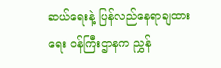ဆယ်ရေးနဲ့ ပြန်လည်နေရာချထားရေး ဝန်ကြီးဌာနက ညွှန်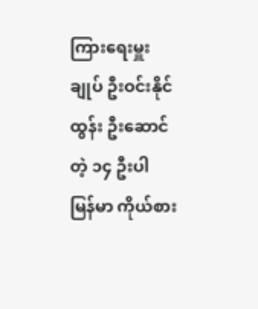ကြားရေးမှူးချုပ် ဦးဝင်းနိုင်ထွန်း ဦးဆောင်တဲ့ ၁၄ ဦးပါ မြန်မာ ကိုယ်စား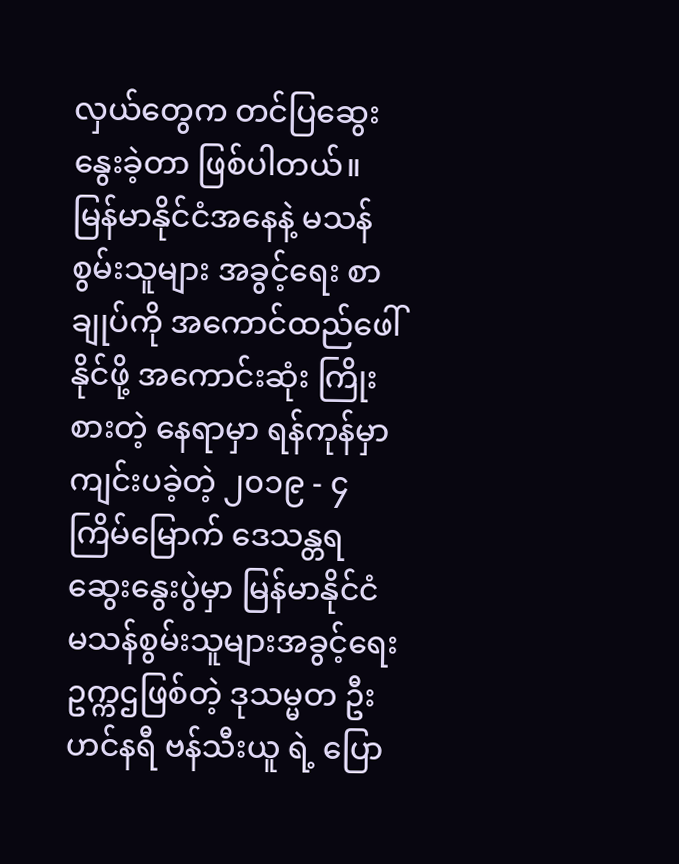လှယ်တွေက တင်ပြဆွေးနွေးခဲ့တာ ဖြစ်ပါတယ်။
မြန်မာနိုင်ငံအနေနဲ့ မသန်စွမ်းသူများ အခွင့်ရေး စာချုပ်ကို အကောင်ထည်ဖေါ်နိုင်ဖို့ အကောင်းဆုံး ကြိုးစားတဲ့ နေရာမှာ ရန်ကုန်မှာ ကျင်းပခဲ့တဲ့ ၂၀၁၉ - ၄ ကြိမ်မြောက် ဒေသန္တရဆွေးနွေးပွဲမှာ မြန်မာနိုင်ငံ မသန်စွမ်းသူများအခွင့်ရေး ဥက္ကဌဖြစ်တဲ့ ဒုသမ္မတ ဦးဟင်နရီ ဗန်သီးယူ ရဲ့ ပြော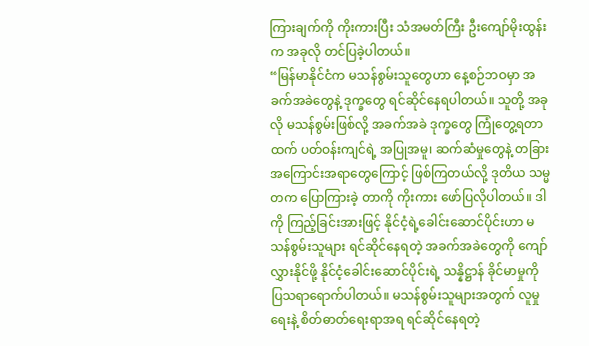ကြားချက်ကို ကိုးကားပြီး သံအမတ်ကြီး ဦးကျော်မိုးထွန်းက အခုလို တင်ပြခဲ့ပါတယ်။
“မြန်မာနိုင်ငံက မသန်စွမ်းသူတွေဟာ နေ့စဉ်ဘဝမှာ အခက်အခဲတွေနဲ့ ဒုက္ခတွေ ရင်ဆိုင်နေရပါတယ်။ သူတို့ အခုလို မသန်စွမ်းဖြစ်လို့ အခက်အခဲ ဒုက္ခတွေ ကြုံတွေ့ရတာထက် ပတ်ဝန်းကျင်ရဲ့ အပြုအမူ၊ ဆက်ဆံမှုတွေနဲ့ တခြားအကြောင်းအရာတွေကြောင့် ဖြစ်ကြတယ်လို့ ဒုတိယ သမ္မတက ပြောကြားခဲ့ တာကို ကိုးကား ဖော်ပြလိုပါတယ်။ ဒါကို ကြည့်ခြင်းအားဖြင့် နိုင်ငံ့ရဲ့ခေါင်းဆောင်ပိုင်းဟာ မသန်စွမ်းသူများ ရင်ဆိုင်နေရတဲ့ အခက်အခဲတွေကို ကျော်လွှားနိုင်ဖို့ နိုင်ငံ့ခေါင်းဆောင်ပိုင်းရဲ့ သန္နိဋ္ဌာန် ခိုင်မာမှုကို ပြသရာရောက်ပါတယ်။ မသန်စွမ်းသူများအတွက် လူမှုရေးနဲ့ စိတ်ဓာတ်ရေးရာအရ ရင်ဆိုင်နေရတဲ့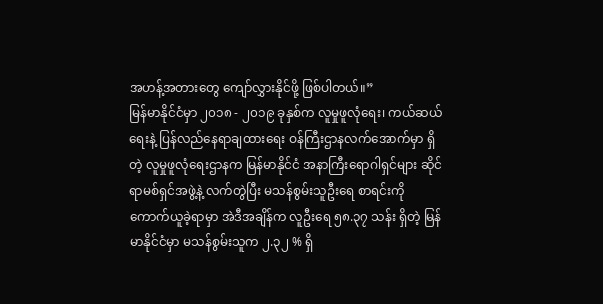အဟန့်အတားတွေ ကျော်လွှားနိုင်ဖို့ ဖြစ်ပါတယ်။”
မြန်မာနိုင်ငံမှာ ၂၀၁၈ - ၂၀၁၉ ခုနှစ်က လူမှုဖူလုံရေး၊ ကယ်ဆယ်ရေးနဲ့ ပြန်လည်နေရာချထားရေး ဝန်ကြီးဌာနလက်အောက်မှာ ရှိတဲ့ လူမှုဖူလုံရေးဌာနက မြန်မာနိုင်ငံ အနာကြီးရောဂါရှင်များ ဆိုင်ရာမစ်ရှင်အဖွဲ့နဲ့ လက်တွဲပြီး မသန်စွမ်းသူဦးရေ စာရင်းကို ကောက်ယူခဲ့ရာမှာ အဲဒီအချိန်က လူဦးရေ ၅၈.၃၇ သန်း ရှိတဲ့ မြန်မာနိုင်ငံမှာ မသန်စွမ်းသူက ၂.၃၂ % ရှိ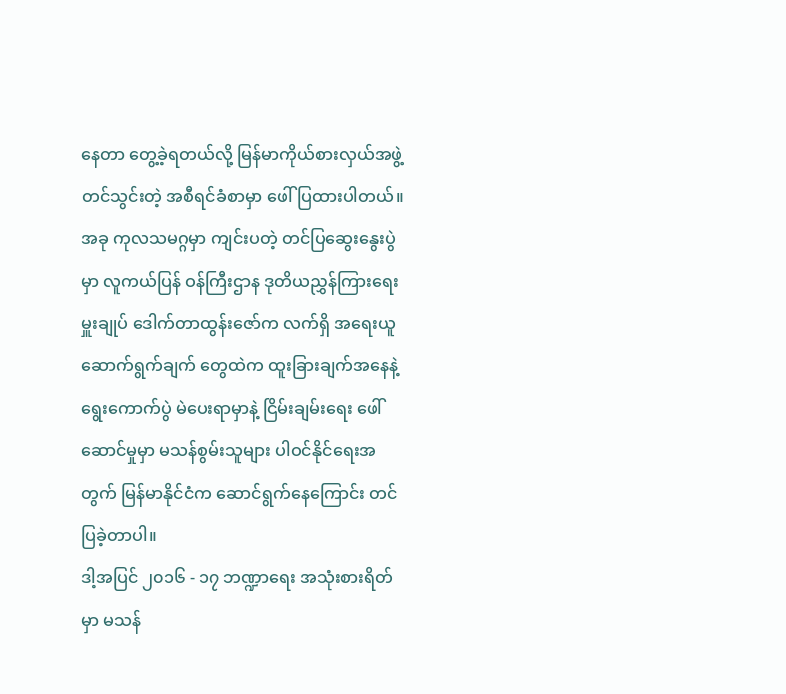နေတာ တွေ့ခဲ့ရတယ်လို့ မြန်မာကိုယ်စားလှယ်အဖွဲ့ တင်သွင်းတဲ့ အစီရင်ခံစာမှာ ဖေါ်ပြထားပါတယ်။
အခု ကုလသမဂ္ဂမှာ ကျင်းပတဲ့ တင်ပြဆွေးနွေးပွဲမှာ လူကယ်ပြန် ဝန်ကြီးဌာန ဒုတိယညွှန်ကြားရေးမှူးချုပ် ဒေါက်တာထွန်းဇော်က လက်ရှိ အရေးယူဆောက်ရွက်ချက် တွေထဲက ထူးခြားချက်အနေနဲ့ ရွေးကောက်ပွဲ မဲပေးရာမှာနဲ့ ငြိမ်းချမ်းရေး ဖေါ်ဆောင်မှုမှာ မသန်စွမ်းသူများ ပါဝင်နိုင်ရေးအတွက် မြန်မာနိုင်ငံက ဆောင်ရွက်နေကြောင်း တင်ပြခဲ့တာပါ။
ဒါ့အပြင် ၂၀၁၆ - ၁၇ ဘဏ္ဍာရေး အသုံးစားရိတ်မှာ မသန်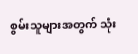စွမ်းသူများအတွက် သုံး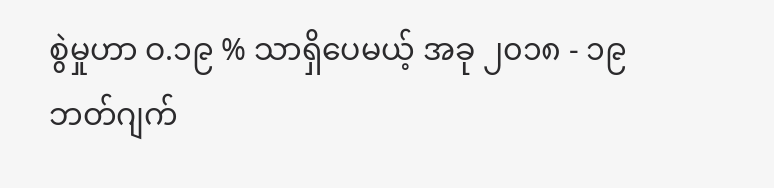စွဲမှုဟာ ဝ.၁၉ % သာရှိပေမယ့် အခု ၂၀၁၈ - ၁၉ ဘတ်ဂျက်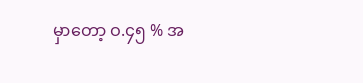မှာတော့ ဝ.၄၅ % အ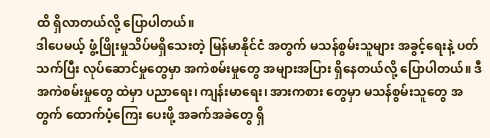ထိ ရှိလာတယ်လို့ ပြောပါတယ်။
ဒါပေမယ့် ဖွံ့ဖြိုးမှုသိပ်မရှိသေးတဲ့ မြန်မာနိုင်ငံ အတွက် မသန်စွမ်းသူများ အခွင့်ရေးနဲ့ ပတ်သက်ပြီး လုပ်ဆောင်မှုတွေမှာ အကဲစမ်းမှုတွေ အများအပြား ရှိနေတယ်လို့ ပြောပါတယ်။ ဒီအကဲစမ်းမှုတွေ ထဲမှာ ပညာရေး၊ ကျန်းမာရေး၊ အားကစား တွေမှာ မသန်စွမ်းသူတွေ အတွက် ထောက်ပံ့ကြေး ပေးဖို့ အခက်အခဲတွေ ရှိ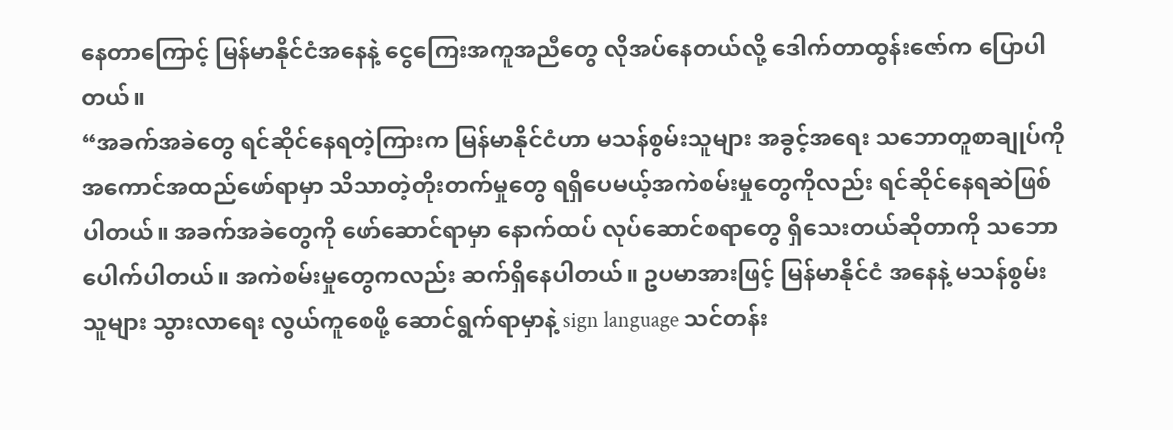နေတာကြောင့် မြန်မာနိုင်ငံအနေနဲ့ ငွေကြေးအကူအညီတွေ လိုအပ်နေတယ်လို့ ဒေါက်တာထွန်းဇော်က ပြောပါတယ်။
“အခက်အခဲတွေ ရင်ဆိုင်နေရတဲ့ကြားက မြန်မာနိုင်ငံဟာ မသန်စွမ်းသူများ အခွင့်အရေး သဘောတူစာချုပ်ကို အကောင်အထည်ဖော်ရာမှာ သိသာတဲ့တိုးတက်မှုတွေ ရရှိပေမယ့်အကဲစမ်းမှုတွေကိုလည်း ရင်ဆိုင်နေရဆဲဖြစ်ပါတယ်။ အခက်အခဲတွေကို ဖော်ဆောင်ရာမှာ နောက်ထပ် လုပ်ဆောင်စရာတွေ ရှိသေးတယ်ဆိုတာကို သဘောပေါက်ပါတယ်။ အကဲစမ်းမှုတွေကလည်း ဆက်ရှိနေပါတယ်။ ဥပမာအားဖြင့် မြန်မာနိုင်ငံ အနေနဲ့ မသန်စွမ်းသူများ သွားလာရေး လွယ်ကူစေဖို့ ဆောင်ရွက်ရာမှာနဲ့ sign language သင်တန်း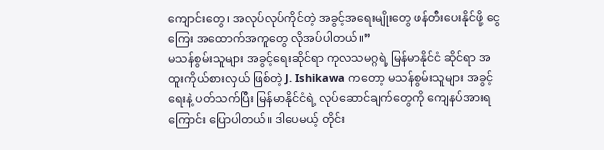ကျောင်းတွေ၊ အလုပ်လုပ်ကိုင်တဲ့ အခွင့်အရေးမျိုးတွေ ဖန်တီးပေးနိုင်ဖို့ ငွေကြေး အထောက်အကူတွေ လိုအပ်ပါတယ်။”
မသန်စွမ်းသူများ အခွင့်ရေးဆိုင်ရာ ကုလသမဂ္ဂရဲ့ မြန်မာနိုင်ငံ ဆိုင်ရာ အထူးကိုယ်စားလှယ် ဖြစ်တဲ့ J. Ishikawa ကတော့ မသန်စွမ်းသူများ အခွင့်ရေးနဲ့ ပတ်သက်ပြီး မြန်မာနိုင်ငံရဲ့ လုပ်ဆောင်ချက်တွေကို ကျေနပ်အားရကြောင်း ပြောပါတယ်။ ဒါပေမယ့် တိုင်း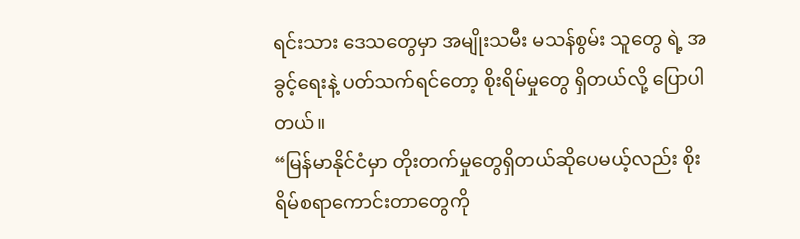ရင်းသား ဒေသတွေမှာ အမျိုးသမီး မသန်စွမ်း သူတွေ ရဲ့ အခွင့်ရေးနဲ့ ပတ်သက်ရင်တော့ စိုးရိမ်မှုတွေ ရှိတယ်လို့ ပြောပါတယ်။
“မြန်မာနိုင်ငံမှာ တိုးတက်မှုတွေရှိတယ်ဆိုပေမယ့်လည်း စိုးရိမ်စရာကောင်းတာတွေကို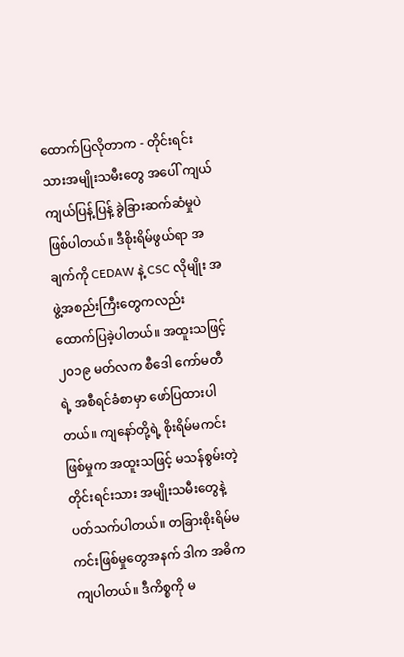ထောက်ပြလိုတာက - တိုင်းရင်းသားအမျိုးသမီးတွေ အပေါ် ကျယ်ကျယ်ပြန့်ပြန့် ခွဲခြားဆက်ဆံမှုပဲ ဖြစ်ပါတယ်။ ဒီစိုးရိမ်ဖွယ်ရာ အချက်ကို CEDAW နဲ့ CSC လိုမျိုး အဖွဲ့အစည်းကြီးတွေကလည်း ထောက်ပြခဲ့ပါတယ်။ အထူးသဖြင့် ၂၀၁၉ မတ်လက စီဒေါ ကော်မတီရဲ့ အစီရင်ခံစာမှာ ဖော်ပြထားပါတယ်။ ကျနော်တို့ရဲ့ စိုးရိမ်မကင်း ဖြစ်မှုက အထူးသဖြင့် မသန်စွမ်းတဲ့ တိုင်းရင်းသား အမျိုးသမီးတွေနဲ့ ပတ်သက်ပါတယ်။ တခြားစိုးရိမ်မကင်းဖြစ်မှုတွေအနက် ဒါက အဓိက ကျပါတယ်။ ဒီကိစ္စကို မ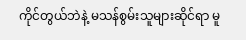ကိုင်တွယ်ဘဲနဲ့ မသန်စွမ်းသူများဆိုင်ရာ မူ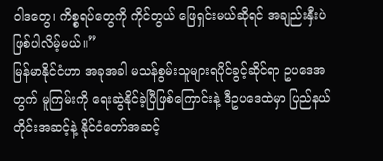ဝါဒတွေ၊ ကိစ္စရပ်တွေကို ကိုင်တွယ် ဖြေရှင်းမယ်ဆိုရင် အချည်းနှီးပဲ ဖြစ်ပါလိမ့်မယ်။”
မြန်မာနိုင်ငံဟာ အခုအခါ မသန်စွမ်းသူများရပိုင်ခွင့်ဆိုင်ရာ ဥပဒေအတွက် မူကြမ်းကို ရေးဆွဲနိုင်ခဲ့ပြီဖြစ်ကြောင်းနဲ့ ဒီဥပဒေထဲမှာ ပြည်နယ် တိုင်းအဆင့်နဲ့ နိုင်ငံတော်အဆင့်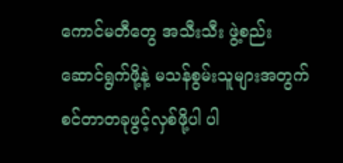ကောင်မတီတွေ အသီးသီး ဖွဲ့စည်းဆောင်ရွက်ဖို့နဲ့ မသန်စွမ်းသူများအတွက် စင်တာတခုဖွင့်လှစ်ဖို့ပါ ပါ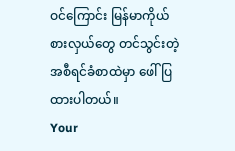ဝင်ကြောင်း မြန်မာကိုယ်စားလှယ်တွေ တင်သွင်းတဲ့ အစီရင်ခံစာထဲမှာ ဖေါ်ပြထားပါတယ်။
Your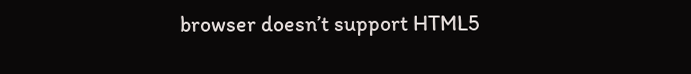browser doesn’t support HTML5